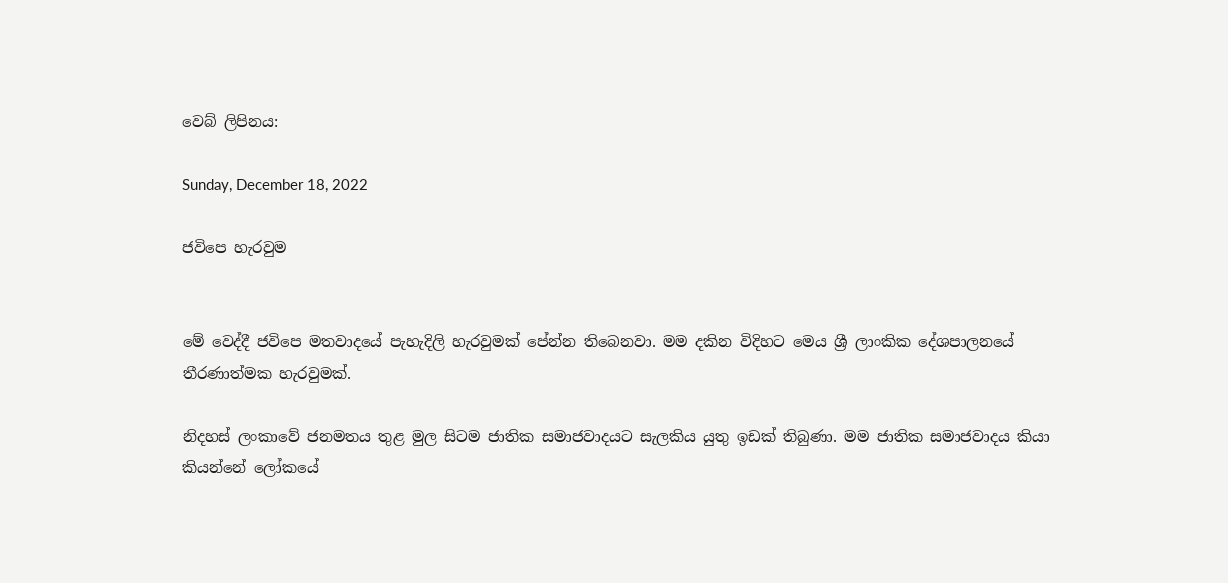වෙබ් ලිපිනය:

Sunday, December 18, 2022

ජවිපෙ හැරවුම


මේ වෙද්දී ජවිපෙ මතවාදයේ පැහැදිලි හැරවුමක් පේන්න තිබෙනවා. මම දකින විදිහට මෙය ශ්‍රී ලාංකික දේශපාලනයේ තීරණාත්මක හැරවුමක්.

නිදහස් ලංකාවේ ජනමතය තුළ මුල සිටම ජාතික සමාජවාදයට සැලකිය යුතු ඉඩක් තිබුණා. මම ජාතික සමාජවාදය කියා කියන්නේ ලෝකයේ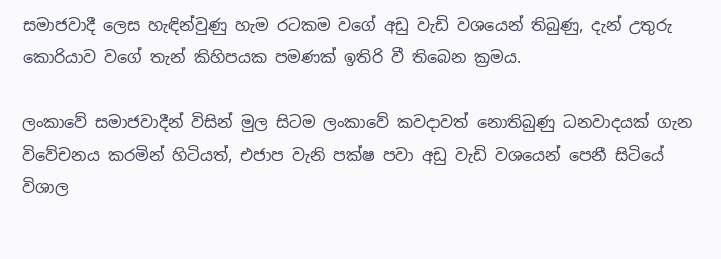සමාජවාදී ලෙස හැඳින්වුණු හැම රටකම වගේ අඩු වැඩි වශයෙන් තිබුණු, දැන් උතුරු කොරියාව වගේ තැන් කිහිපයක පමණක් ඉතිරි වී තිබෙන ක්‍රමය.

ලංකාවේ සමාජවාදීන් විසින් මුල සිටම ලංකාවේ කවදාවත් නොතිබුණු ධනවාදයක් ගැන විවේචනය කරමින් හිටියත්, එජාප වැනි පක්ෂ පවා අඩු වැඩි වශයෙන් පෙනී සිටියේ විශාල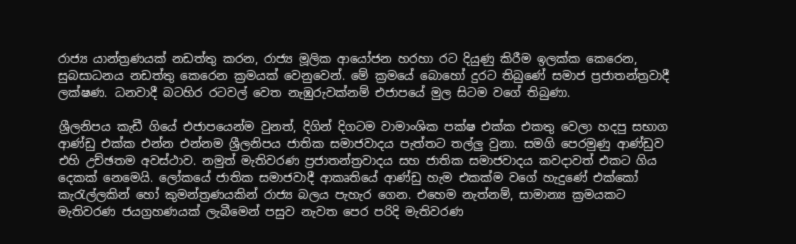රාජ්‍ය යාන්ත්‍රණයක් නඩත්තු කරන, රාජ්‍ය මූලික ආයෝජන හරහා රට දියුණු කිරීම ඉලක්ක කෙරෙන, සුබසාධනය නඩත්තු කෙරෙන ක්‍රමයක් වෙනුවෙන්. මේ ක්‍රමයේ බොහෝ දුරට තිබුණේ සමාජ ප්‍රජාතන්ත්‍රවාදී ලක්ෂණ. ධනවාදී බටහිර රටවල් වෙත නැඹුරුවක්නම් එජාපයේ මුල සිටම වගේ තිබුණා.

ශ්‍රීලනිපය කැඩී ගියේ එජාපයෙන්ම වුනත්, දිගින් දිගටම වාමාංශික පක්ෂ එක්ක එකතු වෙලා හදපු සභාග ආණ්ඩු එක්ක එන්න එන්නම ශ්‍රීලනිපය ජාතික සමාජවාදය පැත්තට තල්ලු වුනා. සමගි පෙරමුණු ආණ්ඩුව එහි උච්ඡතම අවස්ථාව. නමුත් මැතිවරණ ප්‍රජාතන්ත්‍රවාදය සහ ජාතික සමාජවාදය කවදාවත් එකට ගිය දෙකක් නෙමෙයි. ලෝකයේ ජාතික සමාජවාදී ආකෘතියේ ආණ්ඩු හැම එකක්ම වගේ හැදුණේ එක්කෝ කැරැල්ලකින් හෝ කුමන්ත්‍රණයකින් රාජ්‍ය බලය පැහැර ගෙන. එහෙම නැත්නම්, සාමාන්‍ය ක්‍රමයකට මැතිවරණ ජයග්‍රහණයක් ලැබීමෙන් පසුව නැවත පෙර පරිදි මැතිවරණ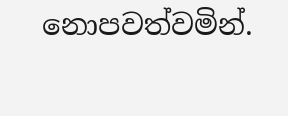නොපවත්වමින්.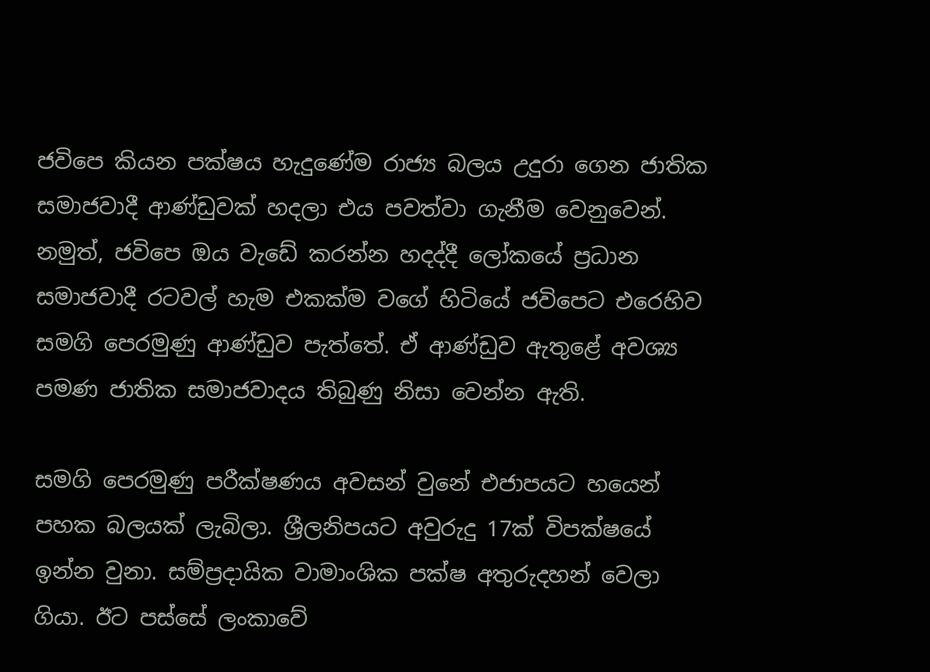ජවිපෙ කියන පක්ෂය හැදුණේම රාජ්‍ය බලය උදුරා ගෙන ජාතික සමාජවාදී ආණ්ඩුවක් හදලා එය පවත්වා ගැනීම වෙනුවෙන්. නමුත්, ජවිපෙ ඔය වැඩේ කරන්න හදද්දී ලෝකයේ ප්‍රධාන සමාජවාදී රටවල් හැම එකක්ම වගේ හිටියේ ජවිපෙට එරෙහිව සමගි පෙරමුණු ආණ්ඩුව පැත්තේ. ඒ ආණ්ඩුව ඇතුළේ අවශ්‍ය පමණ ජාතික සමාජවාදය තිබුණු නිසා වෙන්න ඇති.

සමගි පෙරමුණු පරීක්ෂණය අවසන් වුනේ එජාපයට හයෙන් පහක බලයක් ලැබිලා. ශ්‍රීලනිපයට අවුරුදු 17ක් විපක්ෂයේ ඉන්න වුනා. සම්ප්‍රදායික වාමාංශික පක්ෂ අතුරුදහන් වෙලා ගියා. ඊට පස්සේ ලංකාවේ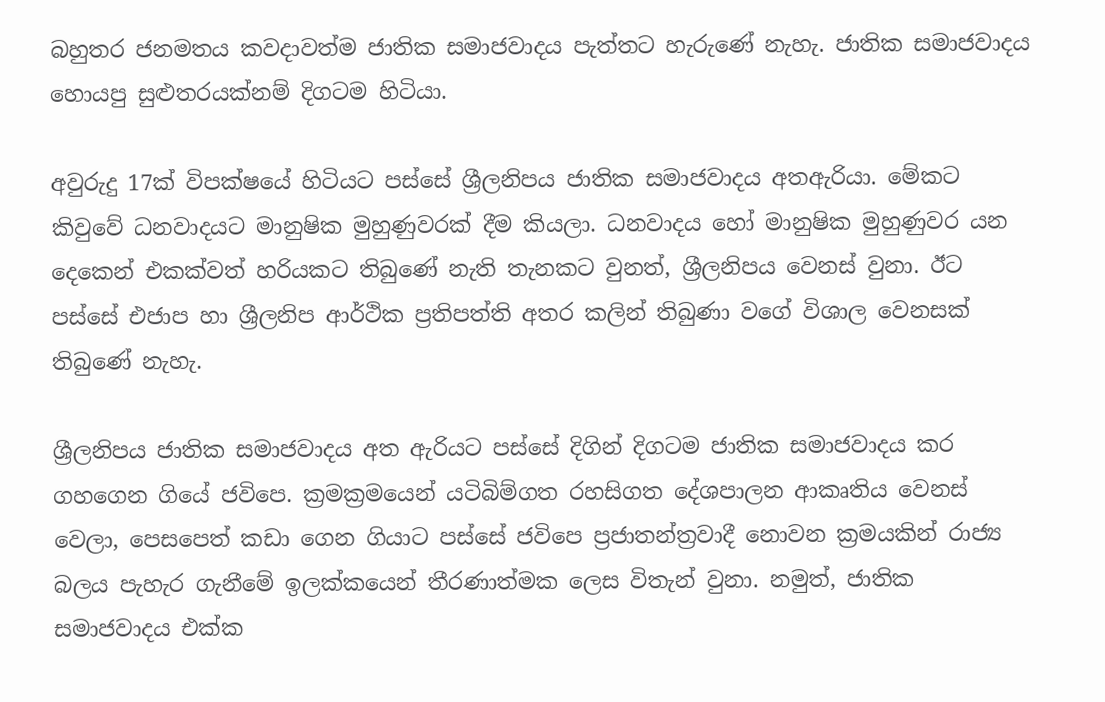බහුතර ජනමතය කවදාවත්ම ජාතික සමාජවාදය පැත්තට හැරුණේ නැහැ. ජාතික සමාජවාදය හොයපු සුළුතරයක්නම් දිගටම හිටියා.

අවුරුදු 17ක් විපක්ෂයේ හිටියට පස්සේ ශ්‍රීලනිපය ජාතික සමාජවාදය අතඇරියා. මේකට කිවුවේ ධනවාදයට මානුෂික මුහුණුවරක් දීම කියලා. ධනවාදය හෝ මානුෂික මුහුණුවර යන දෙකෙන් එකක්වත් හරියකට තිබුණේ නැති තැනකට වුනත්, ශ්‍රීලනිපය වෙනස් වුනා. ඊට පස්සේ එජාප හා ශ්‍රීලනිප ආර්ථික ප්‍රතිපත්ති අතර කලින් තිබුණා වගේ විශාල වෙනසක් තිබුණේ නැහැ.

ශ්‍රීලනිපය ජාතික සමාජවාදය අත ඇරියට පස්සේ දිගින් දිගටම ජාතික සමාජවාදය කර ගහගෙන ගියේ ජවිපෙ. ක්‍රමක්‍රමයෙන් යටිබිම්ගත රහසිගත දේශපාලන ආකෘතිය වෙනස් වෙලා, පෙසපෙත් කඩා ගෙන ගියාට පස්සේ ජවිපෙ ප්‍රජාතන්ත්‍රවාදී නොවන ක්‍රමයකින් රාජ්‍ය බලය පැහැර ගැනීමේ ඉලක්කයෙන් තීරණාත්මක ලෙස විතැන් වුනා. නමුත්, ජාතික සමාජවාදය එක්ක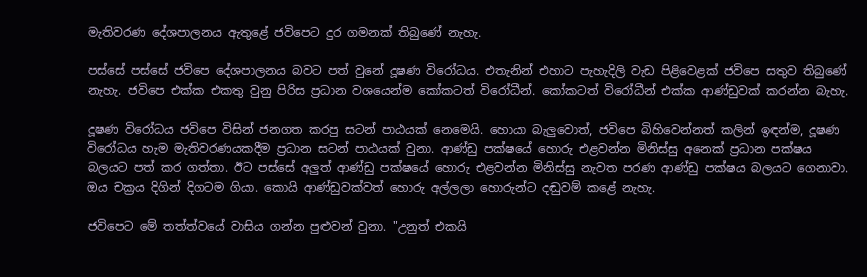මැතිවරණ දේශපාලනය ඇතුළේ ජවිපෙට දුර ගමනක් තිබුණේ නැහැ.

පස්සේ පස්සේ ජවිපෙ දේශපාලනය බවට පත් වුනේ දූෂණ විරෝධය. එතැනින් එහාට පැහැදිලි වැඩ පිළිවෙළක් ජවිපෙ සතුව තිබුණේ නැහැ. ජවිපෙ එක්ක එකතු වුනු පිරිස ප්‍රධාන වශයෙන්ම කෝකටත් විරෝධීන්. කෝකටත් විරෝධීන් එක්ක ආණ්ඩුවක් කරන්න බැහැ.

දූෂණ විරෝධය ජවිපෙ විසින් ජනගත කරපු සටන් පාඨයක් නෙමෙයි. හොයා බැලුවොත්, ජවිපෙ බිහිවෙන්නත් කලින් ඉඳන්ම, දූෂණ විරෝධය හැම මැතිවරණයකදීම ප්‍රධාන සටන් පාඨයක් වුනා. ආණ්ඩු පක්ෂයේ හොරු එළවන්න මිනිස්සු අනෙක් ප්‍රධාන පක්ෂය බලයට පත් කර ගත්තා. ඊට පස්සේ අලුත් ආණ්ඩු පක්ෂයේ හොරු එළවන්න මිනිස්සු නැවත පරණ ආණ්ඩු පක්ෂය බලයට ගෙනාවා. ඔය චක්‍රය දිගින් දිගටම ගියා. කොයි ආණ්ඩුවක්වත් හොරු අල්ලලා හොරුන්ට දඬුවම් කළේ නැහැ.

ජවිපෙට මේ තත්ත්වයේ වාසිය ගන්න පුළුවන් වුනා. "උනුත් එකයි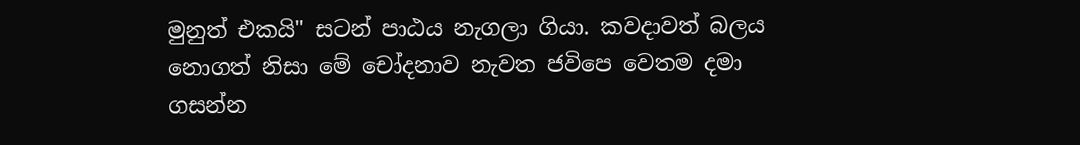මුනුත් එකයි" සටන් පාඨය නැගලා ගියා. කවදාවත් බලය නොගත් නිසා මේ චෝදනාව නැවත ජවිපෙ වෙතම දමා ගසන්න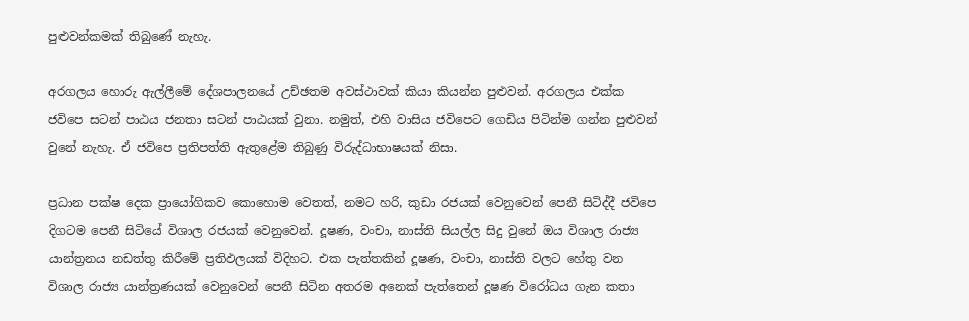පුළුවන්කමක් තිබුණේ නැහැ.

අරගලය හොරු ඇල්ලීමේ දේශපාලනයේ උච්ඡතම අවස්ථාවක් කියා කියන්න පුළුවන්. අරගලය එක්ක ජවිපෙ සටන් පාඨය ජනතා සටන් පාඨයක් වුනා. නමුත්, එහි වාසිය ජවිපෙට ගෙඩිය පිටින්ම ගන්න පුළුවන් වුනේ නැහැ. ඒ ජවිපෙ ප්‍රතිපත්ති ඇතුළේම තිබුණු විරුද්ධාභාෂයක් නිසා.

ප්‍රධාන පක්ෂ දෙක ප්‍රායෝගිකව කොහොම වෙතත්, නමට හරි, කුඩා රජයක් වෙනුවෙන් පෙනී සිටිද්දී ජවිපෙ දිගටම පෙනී සිටියේ විශාල රජයක් වෙනුවෙන්. දූෂණ, වංචා, නාස්ති සියල්ල සිදු වුනේ ඔය විශාල රාජ්‍ය යාන්ත්‍රනය නඩත්තු කිරීමේ ප්‍රතිඵලයක් විදිහට. එක පැත්තකින් දූෂණ, වංචා, නාස්ති වලට හේතු වන විශාල රාජ්‍ය යාන්ත්‍රණයක් වෙනුවෙන් පෙනී සිටින අතරම අනෙක් පැත්තෙන් දූෂණ විරෝධය ගැන කතා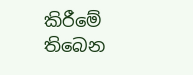කිරීමේ තිබෙන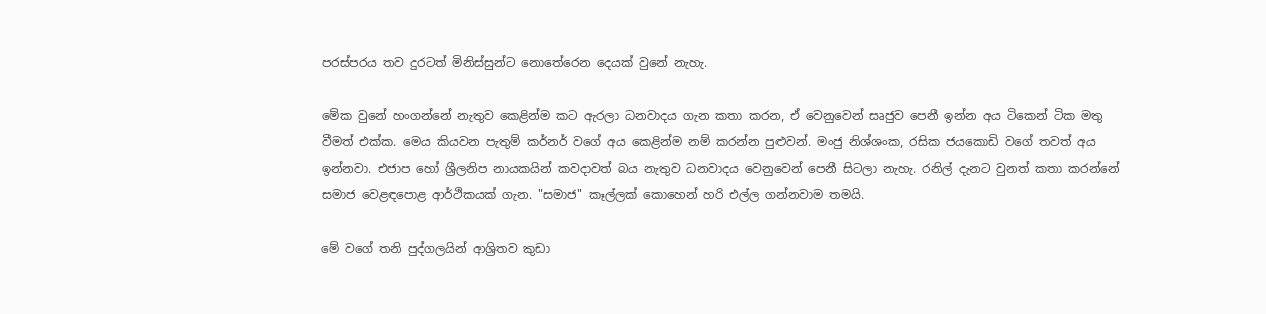පරස්පරය තව දුරටත් මිනිස්සුන්ට නොතේරෙන දෙයක් වුනේ නැහැ.

මේක වුනේ හංගන්නේ නැතුව කෙළින්ම කට ඇරලා ධනවාදය ගැන කතා කරන, ඒ වෙනුවෙන් සෘජුව පෙනී ඉන්න අය ටිකෙන් ටික මතු වීමත් එක්ක. මෙය කියවන පැතුම් කර්නර් වගේ අය කෙළින්ම නම් කරන්න පුළුවන්. මංජු නිශ්ශංක, රසික ජයකොඩි වගේ තවත් අය ඉන්නවා. එජාප හෝ ශ්‍රීලනිප නායකයින් කවදාවත් බය නැතුව ධනවාදය වෙනුවෙන් පෙනී සිටලා නැහැ. රනිල් දැනට වුනත් කතා කරන්නේ සමාජ වෙළඳපොළ ආර්ථිකයක් ගැන. "සමාජ" කෑල්ලක් කොහෙන් හරි එල්ල ගන්නවාම තමයි.

මේ වගේ තනි පුද්ගලයින් ආශ්‍රිතව කුඩා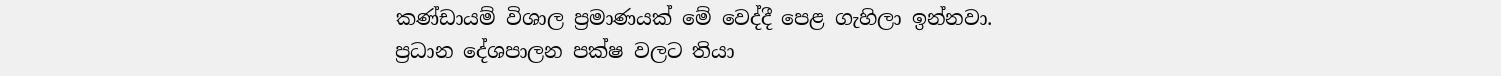කණ්ඩායම් විශාල ප්‍රමාණයක් මේ වෙද්දී පෙළ ගැහිලා ඉන්නවා. ප්‍රධාන දේශපාලන පක්ෂ වලට තියා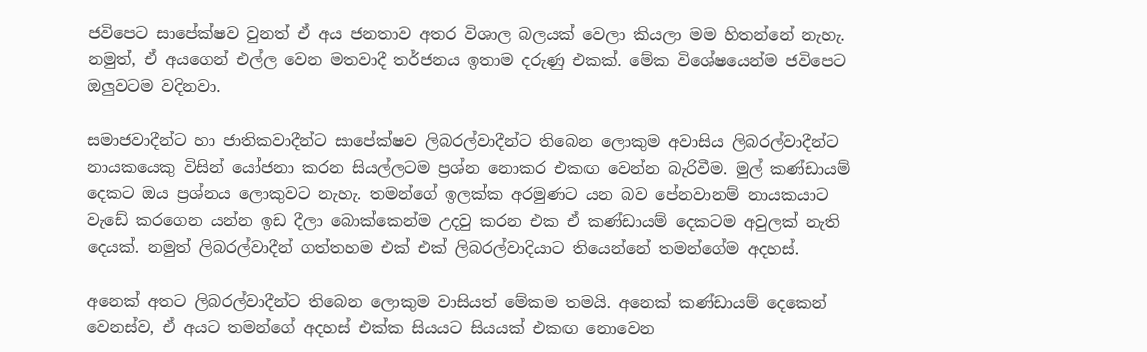ජවිපෙට සාපේක්ෂව වුනත් ඒ අය ජනතාව අතර විශාල බලයක් වෙලා කියලා මම හිතන්නේ නැහැ. නමුත්, ඒ අයගෙන් එල්ල වෙන මතවාදී තර්ජනය ඉතාම දරුණු එකක්. මේක විශේෂයෙන්ම ජවිපෙට ඔලුවටම වදිනවා.

සමාජවාදීන්ට හා ජාතිකවාදීන්ට සාපේක්ෂව ලිබරල්වාදීන්ට තිබෙන ලොකුම අවාසිය ලිබරල්වාදීන්ට නායකයෙකු විසින් යෝජනා කරන සියල්ලටම ප්‍රශ්න නොකර එකඟ වෙන්න බැරිවීම. මුල් කණ්ඩායම් දෙකට ඔය ප්‍රශ්නය ලොකුවට නැහැ. තමන්ගේ ඉලක්ක අරමුණට යන බව පේනවානම් නායකයාට වැඩේ කරගෙන යන්න ඉඩ දීලා බොක්කෙන්ම උදවු කරන එක ඒ කණ්ඩායම් දෙකටම අවුලක් නැති දෙයක්. නමුත් ලිබරල්වාදීන් ගත්තහම එක් එක් ලිබරල්වාදියාට තියෙන්නේ තමන්ගේම අදහස්.

අනෙක් අතට ලිබරල්වාදීන්ට තිබෙන ලොකුම වාසියත් මේකම තමයි. අනෙක් කණ්ඩායම් දෙකෙන් වෙනස්ව, ඒ අයට තමන්ගේ අදහස් එක්ක සියයට සියයක් එකඟ නොවෙන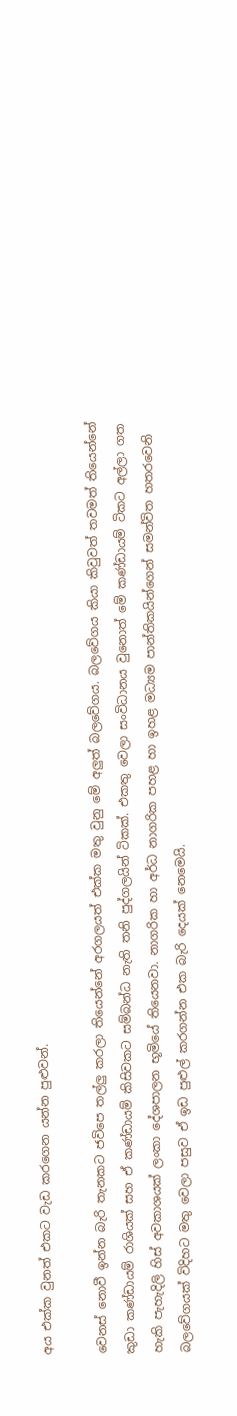අය එක්ක වුනත් එකට වැඩ කරගෙන යන්න පුළුවන්.

වෙනස් නොවී ඉන්න බැරි තැනකට ජවිපෙ තල්ලු කරලා තියෙන්නේ අරගලයත් එක්ක මතු වුනු මේ අලුත් බලවේගය. බලවේගය කියා කිවුවත් තවමත් තියෙන්නේ කුඩා කණ්ඩායම් රාශියක් සහ ඒ කණ්ඩායම් කිසිවකට සම්බන්ධ නැති තනි පුද්ගලයින් ටිකක්. එකතු වෙලා සංවිධානය වුනොත් මේ කණ්ඩායම් ටිකට අල්ලා ගත හැකි පැහැදිලි හිස් අවකාශයක් ලංකා දේශපාලන භූමියේ තියෙනවා. නාගරික හා අර්ධ නාගරික පහළ හා ඉහළ මධ්‍යම පාන්තිකයින්ගෙන් සමන්විත හතරවෙනි බලවේගයක් විදිහට මතු වෙලා පසුව ඒ ඉඩ පුළුල් කරගන්න එක බැරි දෙයක් නෙමෙයි.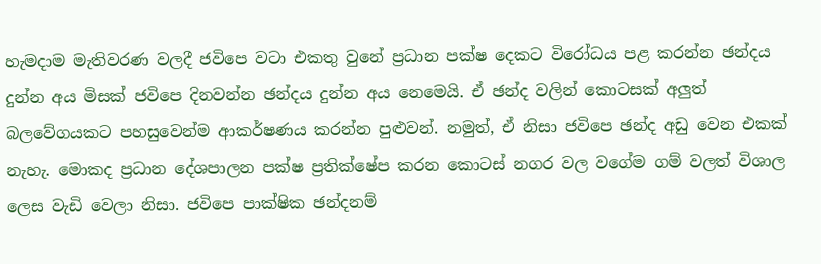හැමදාම මැතිවරණ වලදී ජවිපෙ වටා එකතු වුනේ ප්‍රධාන පක්ෂ දෙකට විරෝධය පළ කරන්න ඡන්දය දුන්න අය මිසක් ජවිපෙ දිනවන්න ඡන්දය දුන්න අය නෙමෙයි. ඒ ඡන්ද වලින් කොටසක් අලුත් බලවේගයකට පහසුවෙන්ම ආකර්ෂණය කරන්න පුළුවන්. නමුත්, ඒ නිසා ජවිපෙ ඡන්ද අඩු වෙන එකක් නැහැ. මොකද ප්‍රධාන දේශපාලන පක්ෂ ප්‍රතික්ෂේප කරන කොටස් නගර වල වගේම ගම් වලත් විශාල ලෙස වැඩි වෙලා නිසා. ජවිපෙ පාක්ෂික ඡන්දනම්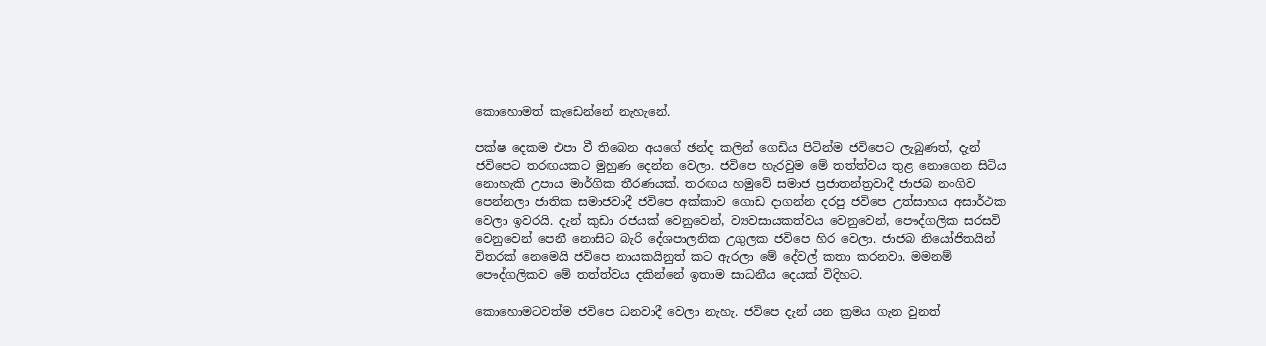කොහොමත් කැඩෙන්නේ නැහැනේ.

පක්ෂ දෙකම එපා වී තිබෙන අයගේ ඡන්ද කලින් ගෙඩිය පිටින්ම ජවිපෙට ලැබුණත්, දැන් ජවිපෙට තරඟයකට මුහුණ දෙන්න වෙලා. ජවිපෙ හැරවුම මේ තත්ත්වය තුළ නොගෙන සිටිය නොහැකි උපාය මාර්ගික තීරණයක්. තරඟය හමුවේ සමාජ ප්‍රජාතන්ත්‍රවාදී ජාජබ නංගිව පෙන්නලා ජාතික සමාජවාදී ජවිපෙ අක්කාව ගොඩ දාගන්න දරපු ජවිපෙ උත්සාහය අසාර්ථක වෙලා ඉවරයි. දැන් කුඩා රජයක් වෙනුවෙන්, ව්‍යවසායකත්වය වෙනුවෙන්, පෞද්ගලික සරසවි වෙනුවෙන් පෙනී නොසිට බැරි දේශපාලනික උගුලක ජවිපෙ හිර වෙලා. ජාජබ නියෝජිතයින් විතරක් නෙමෙයි ජවිපෙ නායකයිනුත් කට ඇරලා මේ දේවල් කතා කරනවා. මමනම් පෞද්ගලිකව මේ තත්ත්වය දකින්නේ ඉතාම සාධනීය දෙයක් විදිහට.

කොහොමටවත්ම ජවිපෙ ධනවාදී වෙලා නැහැ. ජවිපෙ දැන් යන ක්‍රමය ගැන වුනත්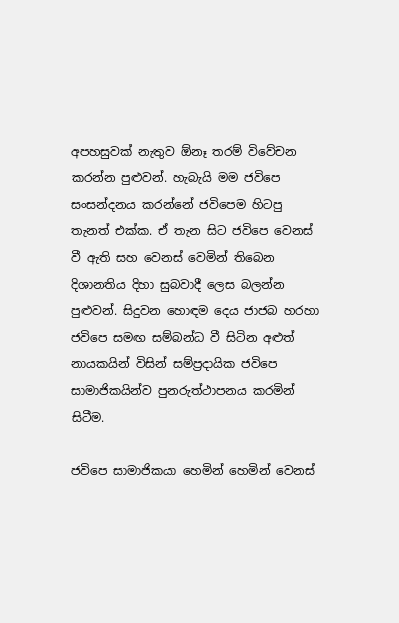අපහසුවක් නැතුව ඕනෑ තරම් විවේචන කරන්න පුළුවන්. හැබැයි මම ජවිපෙ සංසන්දනය කරන්නේ ජවිපෙම හිටපු තැනත් එක්ක. ඒ තැන සිට ජවිපෙ වෙනස් වී ඇති සහ වෙනස් වෙමින් තිබෙන දිශානතිය දිහා සුබවාදී ලෙස බලන්න පුළුවන්. සිදුවන හොඳම දෙය ජාජබ හරහා ජවිපෙ සමඟ සම්බන්ධ වී සිටින අළුත් නායකයින් විසින් සම්ප්‍රදායික ජවිපෙ සාමාජිකයින්ව පුනරුත්ථාපනය කරමින් සිටීම.

ජවිපෙ සාමාජිකයා හෙමින් හෙමින් වෙනස්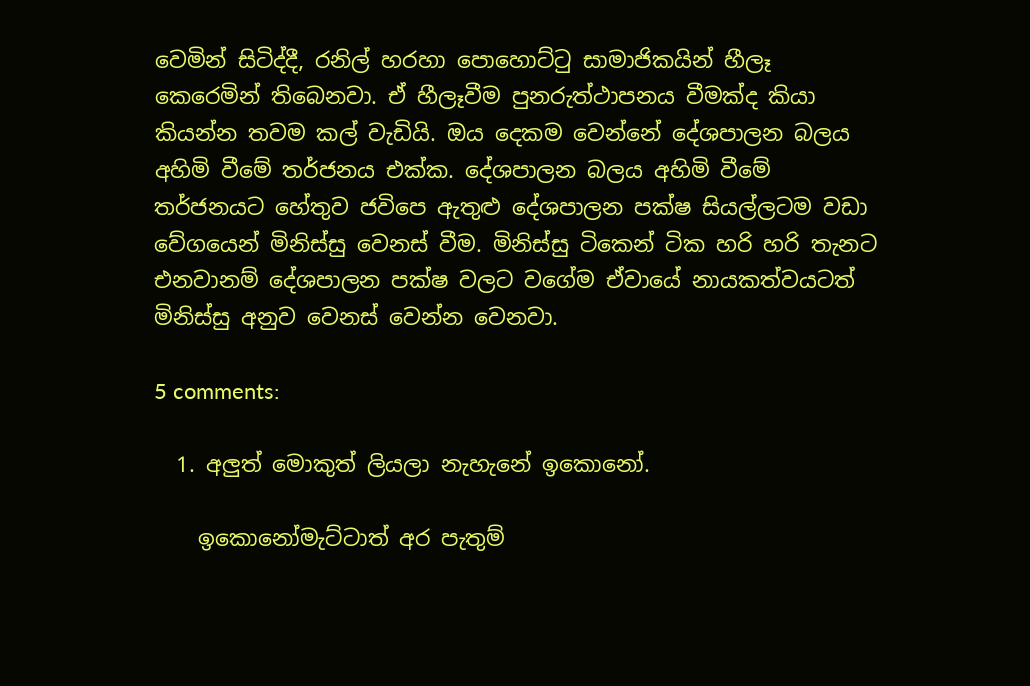වෙමින් සිටිද්දී, රනිල් හරහා පොහොට්ටු සාමාජිකයින් හීලෑ කෙරෙමින් තිබෙනවා. ඒ හීලෑවීම පුනරුත්ථාපනය වීමක්ද කියා කියන්න තවම කල් වැඩියි. ඔය දෙකම වෙන්නේ දේශපාලන බලය අහිමි වීමේ තර්ජනය එක්ක. දේශපාලන බලය අහිමි වීමේ තර්ජනයට හේතුව ජවිපෙ ඇතුළු දේශපාලන පක්ෂ සියල්ලටම වඩා වේගයෙන් මිනිස්සු වෙනස් වීම. මිනිස්සු ටිකෙන් ටික හරි හරි තැනට එනවානම් දේශපාලන පක්ෂ වලට වගේම ඒවායේ නායකත්වයටත් මිනිස්සු අනුව වෙනස් වෙන්න වෙනවා.

5 comments:

  1. අලුත් මොකුත් ලියලා නැහැනේ ඉකොනෝ.

    ඉකොනෝමැට්ටාත් අර පැතුම්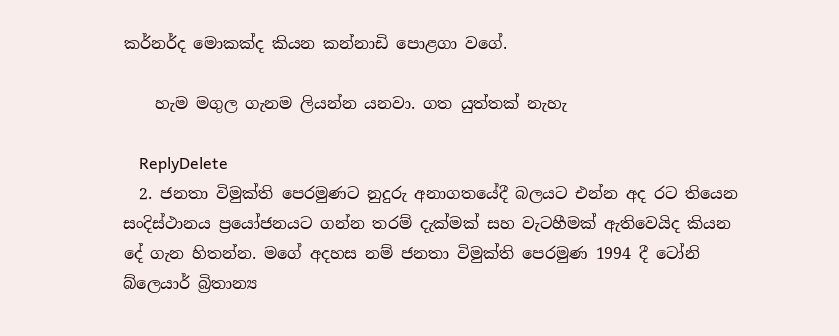කර්නර්ද මොකක්ද කියන කන්නාඩි පොළගා වගේ.

    හැම මගුල ගැනම ලියන්න යනවා. ගත යුත්තක් නැහැ

    ReplyDelete
  2. ජනතා විමුක්ති පෙරමුණට නුදුරු අනාගතයේදී බලයට එන්න අද රට තියෙන සංදිස්ථානය ප්‍රයෝජනයට ගන්න තරම් දැක්මක් සහ වැටහීමක් ඇතිවෙයිද කියන දේ ගැන හිතන්න. මගේ අදහස නම් ජනතා විමුක්ති පෙරමුණ 1994 දී ටෝනි බ්ලෙයාර් බ්‍රිතාන්‍ය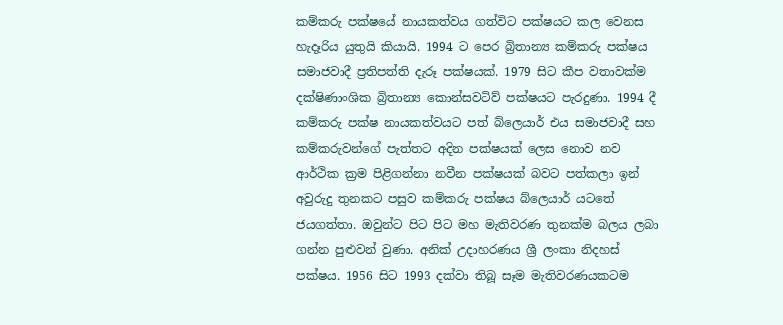කම්කරු පක්ෂයේ නායකත්වය ගත්විට පක්ෂයට කල වෙනස හැදෑරිය යුතුයි කියායි. 1994 ට පෙර බ්‍රිතාන්‍ය කම්කරු පක්ෂය සමාජවාදී ප්‍රතිපත්ති දැරූ පක්ෂයක්. 1979 සිට කීප වතාවක්ම දක්ෂිණාංශික බ්‍රිතාන්‍ය කොන්සවටිව් පක්ෂයට පැරදුණා. 1994 දී කම්කරු පක්ෂ නායකත්වයට පත් බ්ලෙයාර් එය සමාජවාදී සහ කම්කරුවන්ගේ පැත්තට අදින පක්ෂයක් ලෙස නොව නව ආර්ථික ක්‍රම පිළිගන්නා නවීන පක්ෂයක් බවට පත්කලා ඉන් අවුරුදු තුනකට පසුව කම්කරු පක්ෂය බ්ලෙයාර් යටතේ ජයගත්තා. ඔවුන්ට පිට පිට මහ මැතිවරණ තුනක්ම බලය ලබා ගන්න පුළුවන් වුණා. අනික් උදාහරණය ශ්‍රී ලංකා නිදහස් පක්ෂය. 1956 සිට 1993 දක්වා තිබූ සෑම මැතිවරණයකටම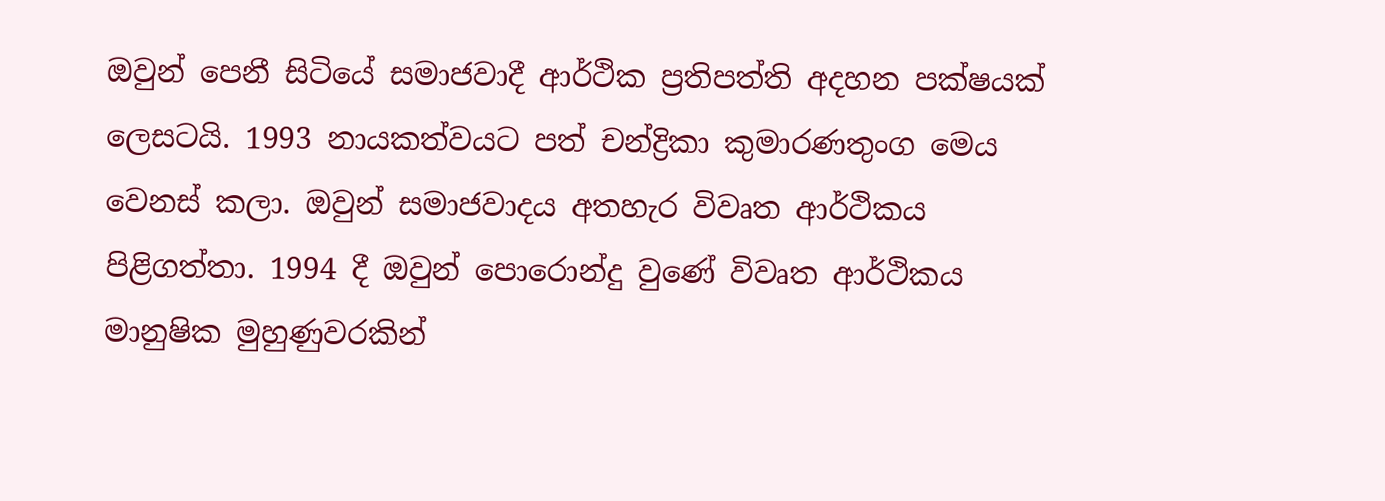ඔවුන් පෙනී සිටියේ සමාජවාදී ආර්ථික ප්‍රතිපත්ති අදහන පක්ෂයක් ලෙසටයි. 1993 නායකත්වයට පත් චන්ද්‍රිකා කුමාරණතුංග මෙය වෙනස් කලා. ඔවුන් සමාජවාදය අතහැර විවෘත ආර්ථිකය පිළිගත්තා. 1994 දී ඔවුන් පොරොන්දු වුණේ විවෘත ආර්ථිකය මානුෂික මුහුණුවරකින්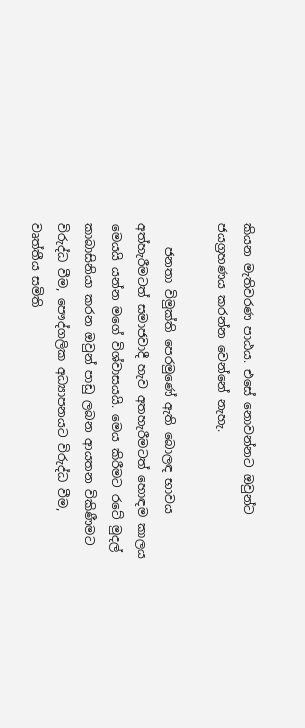කියන මැතිවරණ පාඨය. එසේ නොවන්නට ඔවුන්ට ජයග්‍රහණය කරන්න වෙන්නේ නැහැ.

    ජනතා විමුක්ති පෙරමුණේ ඇති බොලඳ භාවය අත්හැරීමටත් සමාජවාදී හැව අතහැරීමටත් හොඳම කාලය මෙයයි යන්න මගේ විශ්වාසයයි. මෙය කිරීමට රටේ මුදල් කාබාසිනියා කරන ඔවුන් පාඩු ලබන ආයතන විකිණීමට විරුද්ධ වීම, පෞද්ගලික අධ්‍යාපනයට විරුද්ධ වීම, වෘත්තීය සමිති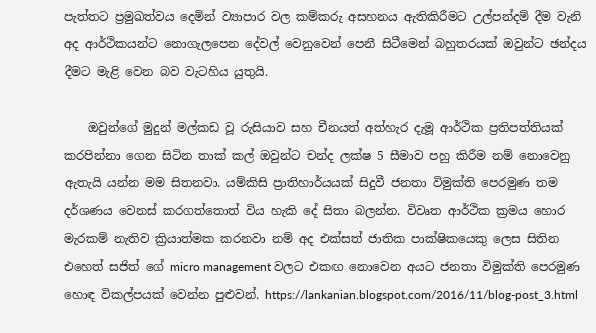පැත්තට ප්‍රමුඛත්වය දෙමින් ව්‍යාපාර වල කම්කරු අසහනය ඇතිකිරීමට උල්පන්දම් දීම වැනි අද ආර්ථිකයන්ට නොගැලපෙන දේවල් වෙනුවෙන් පෙනී සිටීමෙන් බහුතරයක් ඔවුන්ට ඡන්දය දීමට මැළි වෙන බව වැටහිය යුතුයි.

    ඔවුන්ගේ මුදුන් මල්කඩ වූ රුසියාව සහ චීනයත් අත්හැර දැමූ ආර්ථික ප්‍රතිපත්තියක් කරපින්නා ගෙන සිටින තාක් කල් ඔවුන්ට චන්ද ලක්ෂ 5 සීමාව පහු කිරීම නම් නොවෙනු ඇතැයි යන්න මම සිතනවා. යම්කිසි ප්‍රාතිහාර්යයක් සිදුවී ජනතා විමුක්ති පෙරමුණ තම දර්ශණය වෙනස් කරගත්තොත් විය හැකි දේ සිතා බලන්න. විවෘත ආර්ථික ක්‍රමය හොර මැරකම් නැතිව ක්‍රියාත්මක කරනවා නම් අද එක්සත් ජාතික පාක්ෂිකයෙකු ලෙස සිතින එහෙත් සජිත් ගේ micro management වලට එකඟ නොවෙන අයට ජනතා විමුක්ති පෙරමුණ හොඳ විකල්පයක් වෙන්න පුළුවන්. https://lankanian.blogspot.com/2016/11/blog-post_3.html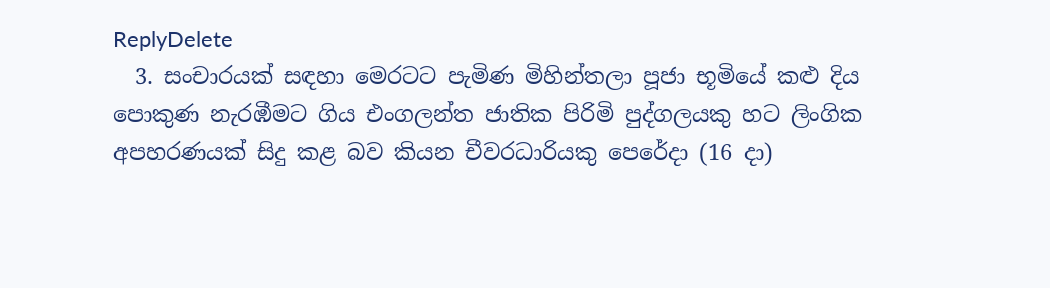ReplyDelete
  3. සංචාරයක් සඳහා මෙරටට පැමිණ මිහින්තලා පූජා භූමියේ කළු දිය පොකුණ නැරඹීමට ගිය එංගලන්ත ජාතික පිරිමි පුද්ගලයකු හට ලිංගික අපහරණයක් සිදු කළ බව කියන චීවරධාරියකු පෙරේදා (16 දා)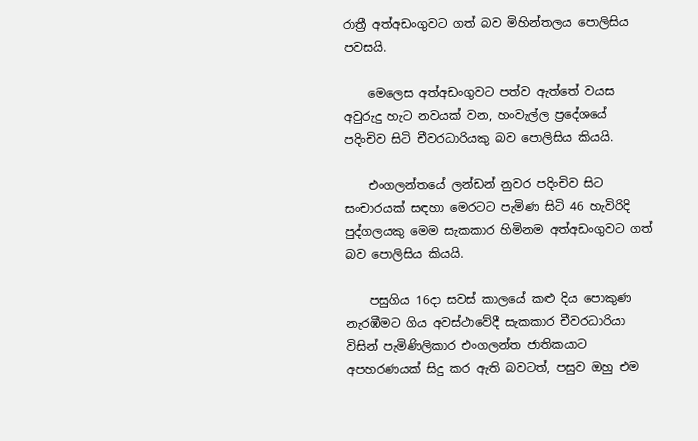රාත්‍රී අත්අඩංගුවට ගත් බව මිහින්තලය පොලිසිය පවසයි.

    මෙලෙස අත්අඩංගුවට පත්ව ඇත්තේ වයස අවුරුදු හැට නවයක් වන, හංවැල්ල ප්‍රදේශයේ පදිංචිව සිටි චීවරධාරියකු බව පොලිසිය කියයි.

    එංගලන්තයේ ලන්ඩන් නුවර පදිංචිව සිට සංචාරයක් සඳහා මෙරටට පැමිණ සිටි 46 හැවිරිදි පුද්ගලයකු මෙම සැකකාර හිමිනම අත්අඩංගුවට ගත් බව පොලිසිය කියයි.

    පසුගිය 16දා සවස් කාලයේ කළු දිය පොකුණ නැරඹීමට ගිය අවස්ථාවේදී සැකකාර චීවරධාරියා විසින් පැමිණිලිකාර එංගලන්ත ජාතිකයාට අපහරණයක් සිදු කර ඇති බවටත්, පසුව ඔහු එම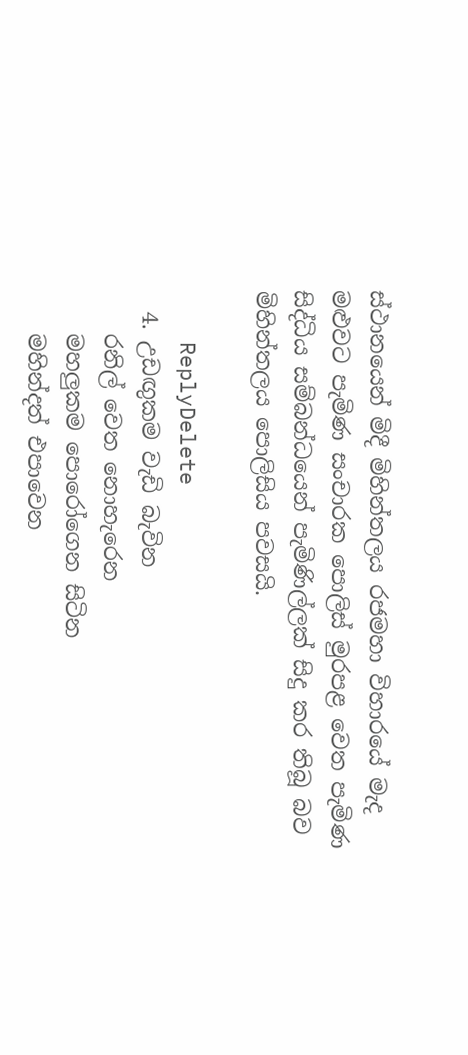ස්ථානයෙන් මිදී මිහින්තලය රජමහා විහාරයේ මැද මළුවට පැමිණ සංචාරක පොලිස් මුරපළ වෙත පැමිණ සිද්ධිය සම්බන්ධයෙන් පැමිණිල්ලක් සිදු කර තිබූ බව මිහින්තලය පොලිසිය පවසයි.

    ReplyDelete
  4. උඩඟුකම වැඩි බැවින
    රනිල් වෙත නොහැරෙන
    මහලුකම පොරෝගෙන සිටින
    මහින්දත් එපාවෙන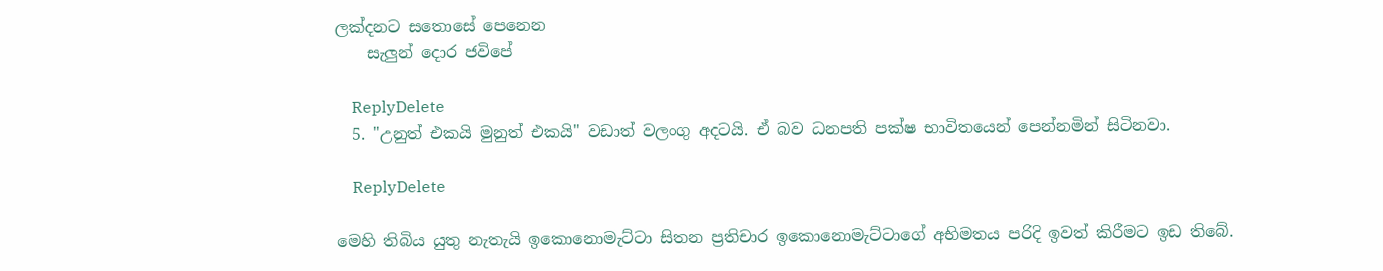ලක්දනට සතොසේ පෙනෙන
    සැලුන් දොර ජවිපේ

    ReplyDelete
  5. "උනුත් එකයි මුනුත් එකයි" වඩාත් වලංගු අදටයි. ඒ බව ධනපති පක්ෂ භාවිතයෙන් පෙන්නමින් සිටිනවා.

    ReplyDelete

මෙහි තිබිය යුතු නැතැයි ඉකොනොමැට්ටා සිතන ප්‍රතිචාර ඉකොනොමැට්ටාගේ අභිමතය පරිදි ඉවත් කිරීමට ඉඩ තිබේ.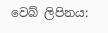වෙබ් ලිපිනය: